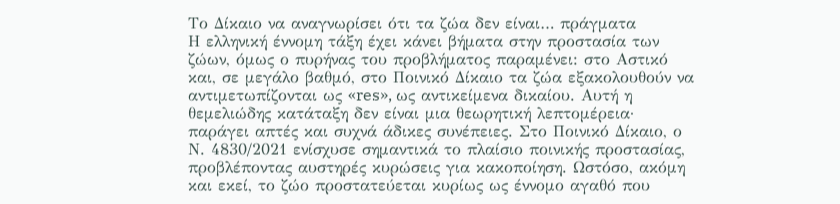Το Δίκαιο να αναγνωρίσει ότι τα ζώα δεν είναι… πράγματα
Η ελληνική έννομη τάξη έχει κάνει βήματα στην προστασία των ζώων, όμως ο πυρήνας του προβλήματος παραμένει: στο Αστικό και, σε μεγάλο βαθμό, στο Ποινικό Δίκαιο τα ζώα εξακολουθούν να αντιμετωπίζονται ως «res», ως αντικείμενα δικαίου. Αυτή η θεμελιώδης κατάταξη δεν είναι μια θεωρητική λεπτομέρεια· παράγει απτές και συχνά άδικες συνέπειες. Στο Ποινικό Δίκαιο, ο Ν. 4830/2021 ενίσχυσε σημαντικά το πλαίσιο ποινικής προστασίας, προβλέποντας αυστηρές κυρώσεις για κακοποίηση. Ωστόσο, ακόμη και εκεί, το ζώο προστατεύεται κυρίως ως έννομο αγαθό που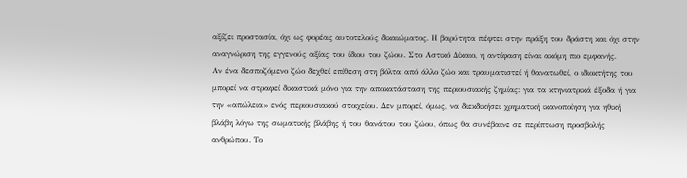αξίζει προστασία, όχι ως φορέας αυτοτελούς δικαιώματος. Η βαρύτητα πέφτει στην πράξη του δράστη και όχι στην αναγνώριση της εγγενούς αξίας του ίδιου του ζώου. Στο Αστικό Δίκαιο, η αντίφαση είναι ακόμη πιο εμφανής.
Αν ένα δεσποζόμενο ζώο δεχθεί επίθεση στη βόλτα από άλλο ζώο και τραυματιστεί ή θανατωθεί, ο ιδιοκτήτης του μπορεί να στραφεί δικαστικά μόνο για την αποκατάσταση της περιουσιακής ζημίας: για τα κτηνιατρικά έξοδα ή για την «απώλεια» ενός περιουσιακού στοιχείου. Δεν μπορεί, όμως, να διεκδικήσει χρηματική ικανοποίηση για ηθική βλάβη λόγω της σωματικής βλάβης ή του θανάτου του ζώου, όπως θα συνέβαινε σε περίπτωση προσβολής ανθρώπου. Το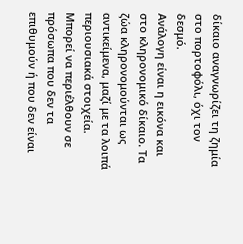δίκαιο αναγνωρίζει τη ζημία στο πορτοφόλι, όχι τον δεσμό.
Ανάλογη είναι η εικόνα και στο κληρονομικό δίκαιο. Τα ζώα κληρονομούνται ως αντικείμενα, μαζί με τα λοιπά περιουσιακά στοιχεία. Μπορεί να περιέλθουν σε πρόσωπα που δεν τα επιθυμούν ή που δεν είναι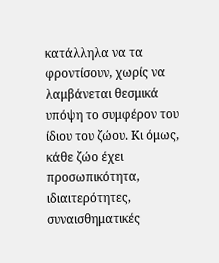κατάλληλα να τα φροντίσουν, χωρίς να λαμβάνεται θεσμικά υπόψη το συμφέρον του ίδιου του ζώου. Κι όμως, κάθε ζώο έχει προσωπικότητα, ιδιαιτερότητες, συναισθηματικές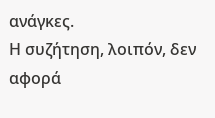ανάγκες.
Η συζήτηση, λοιπόν, δεν αφορά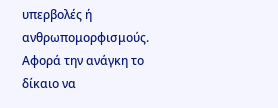υπερβολές ή ανθρωπομορφισμούς. Αφορά την ανάγκη το δίκαιο να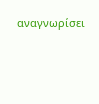αναγνωρίσει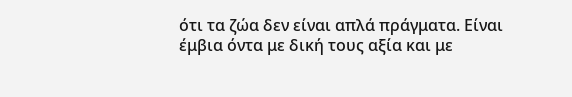ότι τα ζώα δεν είναι απλά πράγματα. Είναι έμβια όντα με δική τους αξία και με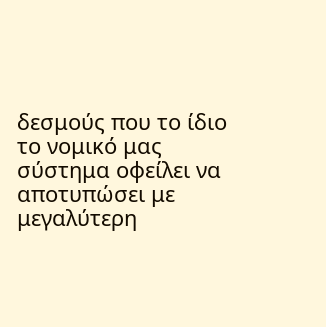δεσμούς που το ίδιο το νομικό μας σύστημα οφείλει να αποτυπώσει με μεγαλύτερη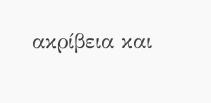ακρίβεια και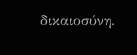δικαιοσύνη.